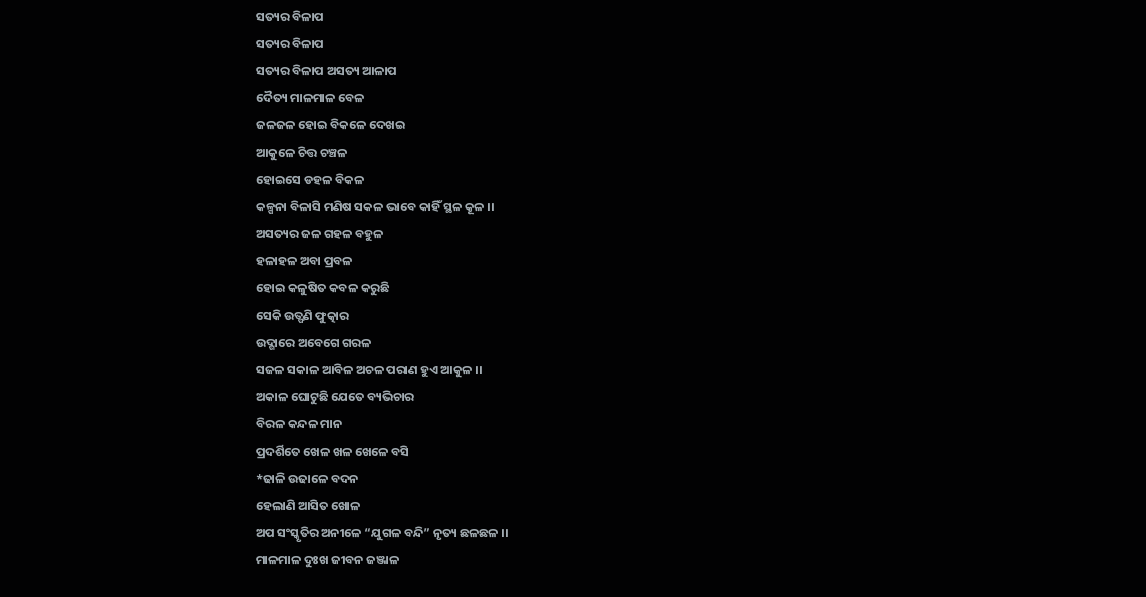ସତ୍ୟର ବିଳାପ
ସତ୍ୟର ବିଳାପ
ସତ୍ୟର ବିଳାପ ଅସତ୍ୟ ଆଳାପ
ଦୈତ୍ୟ ମାଳମାଳ ବେଳ
ଜଳଜଳ ହୋଇ ବିକଳେ ଦେଖଇ
ଆକୁଳେ ଚିତ୍ତ ଚଞ୍ଚଳ
ହୋଇସେ ଡହଳ ବିକଳ
କଳ୍ପନା ବିଳାସି ମଣିଷ ସକଳ ଭାବେ କାହିଁ ସ୍ଥଳ କୂଳ ।।
ଅସତ୍ୟର ଜଳ ଗହଳ ବହୁଳ
ହଳାହଳ ଅବା ପ୍ରବଳ
ହୋଇ କଳୁଷିତ କବଳ କରୁଛି
ସେକି ଉତ୍ଫଣି ଫୁତ୍କାର
ଉଦ୍ଗାରେ ଅବେଗେ ଗରଳ
ସଜଳ ସକାଳ ଆବିଳ ଅଚଳ ପରାଣ ହୁଏ ଆକୁଳ ।।
ଅକାଳ ଘୋଟୁଛି ଯେତେ ବ୍ୟଭିଚାର
ବିରଳ କନ୍ଦଳ ମାନ
ପ୍ରଦର୍ଶିତେ ଖେଳ ଖଳ ଖେଳେ ବସି
*ଢାଳି ଉଢାଳେ ବଦନ
ହେଲାଣି ଆସିତ ଖୋଳ
ଅପ ସଂସ୍କୃତିର ଅନୀଳେ “ଯୁଗଳ ବନ୍ଦି” ନୃତ୍ୟ ଛଳଛଳ ।।
ମାଳମାଳ ଦୁଃଖ ଜୀବନ ଜଞ୍ଜାଳ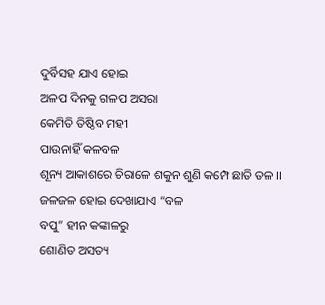ଦୁର୍ବିସହ ଯାଏ ହୋଇ
ଅଳପ ଦିନକୁ ଗଳପ ଅସରା
କେମିତି ତିଷ୍ଠିବ ମହୀ
ପାଉନାହିଁ କଳବଳ
ଶୂନ୍ୟ ଆକାଶରେ ଚିରାଳେ ଶକୁନ ଶୁଣି କମ୍ପେ ଛାତି ତଳ ।।
ଜଳଜଳ ହୋଇ ଦେଖାଯାଏ “ବଳ
ବପୁ” ହୀନ କଙ୍କାଳରୁ
ଶୋଣିତ ଅସତ୍ୟ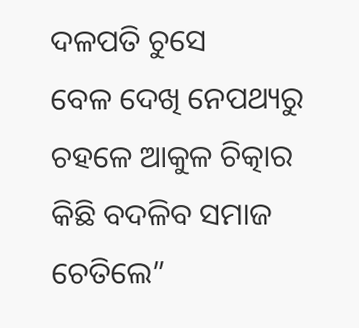ଦଳପତି ଚୁସେ
ବେଳ ଦେଖି ନେପଥ୍ୟରୁ
ଚହଳେ ଆକୁଳ ଚିତ୍କାର
କିଛି ବଦଳିବ ସମାଜ ଚେତିଲେ”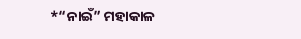*“ନାଇଁ” ମହାକାଳ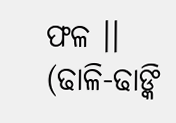ଫଳ ।।
(ଢାଳି-ଢାଙ୍କି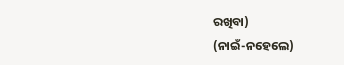ରଖିବା)
(ନାଇଁ-ନହେଲେ)